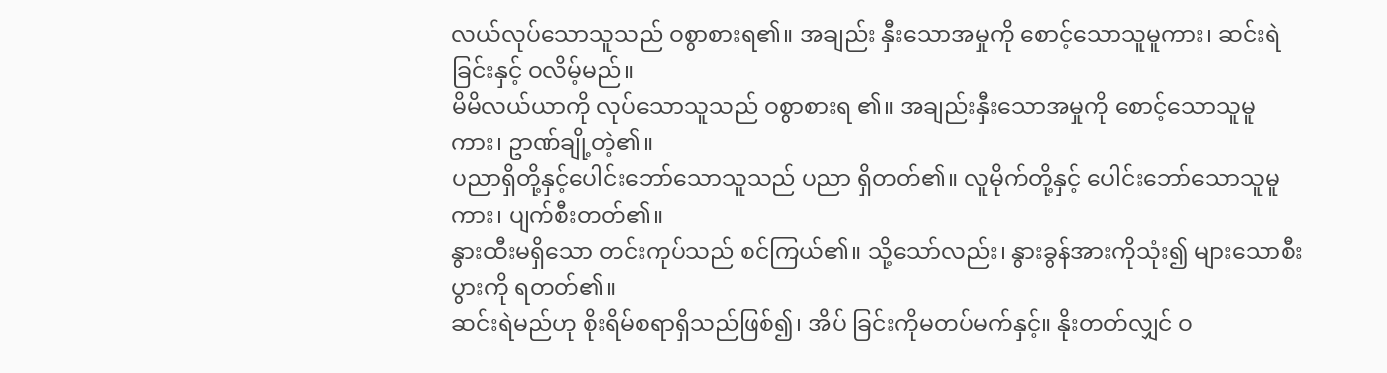လယ်လုပ်သောသူသည် ဝစွာစားရ၏။ အချည်း နှီးသောအမှုကို စောင့်သောသူမူကား၊ ဆင်းရဲခြင်းနှင့် ဝလိမ့်မည်။
မိမိလယ်ယာကို လုပ်သောသူသည် ဝစွာစားရ ၏။ အချည်းနှီးသောအမှုကို စောင့်သောသူမူကား၊ ဥာဏ်ချို့တဲ့၏။
ပညာရှိတို့နှင့်ပေါင်းဘော်သောသူသည် ပညာ ရှိတတ်၏။ လူမိုက်တို့နှင့် ပေါင်းဘော်သောသူမူကား၊ ပျက်စီးတတ်၏။
နွားထီးမရှိသော တင်းကုပ်သည် စင်ကြယ်၏။ သို့သော်လည်း၊ နွားခွန်အားကိုသုံး၍ များသောစီးပွားကို ရတတ်၏။
ဆင်းရဲမည်ဟု စိုးရိမ်စရာရှိသည်ဖြစ်၍၊ အိပ် ခြင်းကိုမတပ်မက်နှင့်။ နိုးတတ်လျှင် ဝ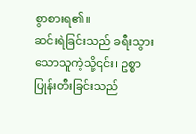စွာစားရ၏။
ဆင်းရဲခြင်းသည် ခရီးသွားသောသူကဲ့သို့၎င်း၊ ဥစ္စာပြုန်းတီးခြင်းသည်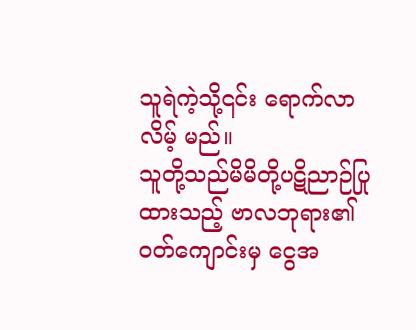သူရဲကဲ့သို့၎င်း ရောက်လာလိမ့် မည်။
သူတို့သည်မိမိတို့ပဋိညာဉ်ပြုထားသည့် ဗာလဘုရား၏ဝတ်ကျောင်းမှ ငွေအ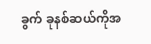ခွက် ခုနစ်ဆယ်ကိုအ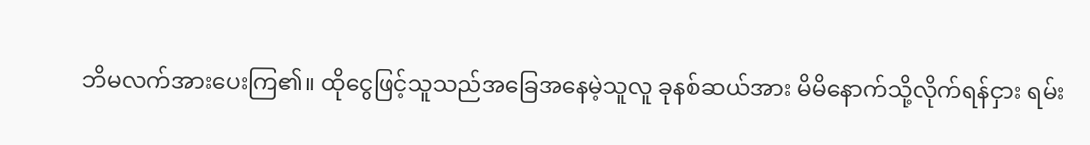ဘိမလက်အားပေးကြ၏။ ထိုငွေဖြင့်သူသည်အခြေအနေမဲ့သူလူ ခုနစ်ဆယ်အား မိမိနောက်သို့လိုက်ရန်ငှား ရမ်း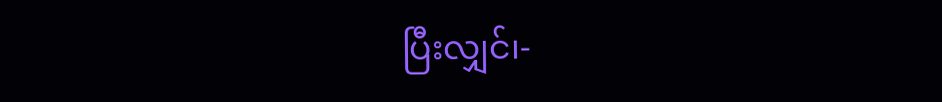ပြီးလျှင်၊-